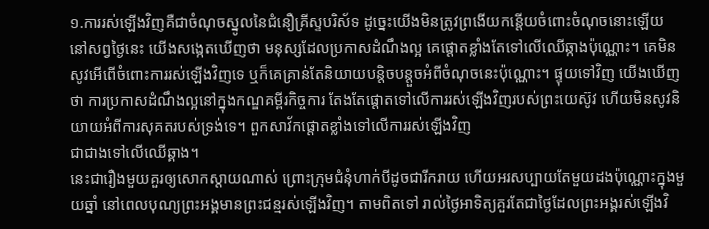១.ការរស់ឡើងវិញគឺជាចំណុចស្នូលនៃជំនឿគ្រីស្ទបរិស័ទ ដូច្នេះយើងមិនត្រូវព្រងើយកន្តើយចំពោះចំណុចនោះឡើយ
នៅសព្វថ្ងៃនេះ យើងសង្កេតឃើញថា មនុស្សដែលប្រកាសដំណឹងល្អ គេផ្ដោតខ្លាំងតែទៅលើឈើឆ្កាងប៉ុណ្ណោះ។ គេមិនសូវអើពើចំពោះការរស់ឡើងវិញទេ ឬក៏គេគ្រាន់តែនិយាយបន្តិចបន្តួចអំពីចំណុចនេះប៉ុណ្ណោះ។ ផ្ទុយទៅវិញ យើងឃើញថា ការប្រកាសដំណឹងល្អនៅក្នុងកណ្ឌគម្ពីរកិច្ចការ តែងតែផ្ដោតទៅលើការរស់ឡើងវិញរបស់ព្រះយេស៊ូវ ហើយមិនសូវនិយាយអំពីការសុគតរបស់ទ្រង់ទេ។ ពួកសាវ័កផ្ដោតខ្លាំងទៅលើការរស់ឡើងវិញ
ជាជាងទៅលើឈើឆ្គាង។
នេះជារឿងមួយគួរឲ្យសោកស្ដាយណាស់ ព្រោះក្រុមជំនុំហាក់បីដូចជារីករាយ ហើយអរសប្បាយតែមួយដងប៉ុណ្ណោះក្នុងមួយឆ្នាំ នៅពេលបុណ្យព្រះអង្គមានព្រះជន្មរស់ឡើងវិញ។ តាមពិតទៅ រាល់ថ្ងៃអាទិត្យគួរតែជាថ្ងៃដែលព្រះអង្គរស់ឡើងវិ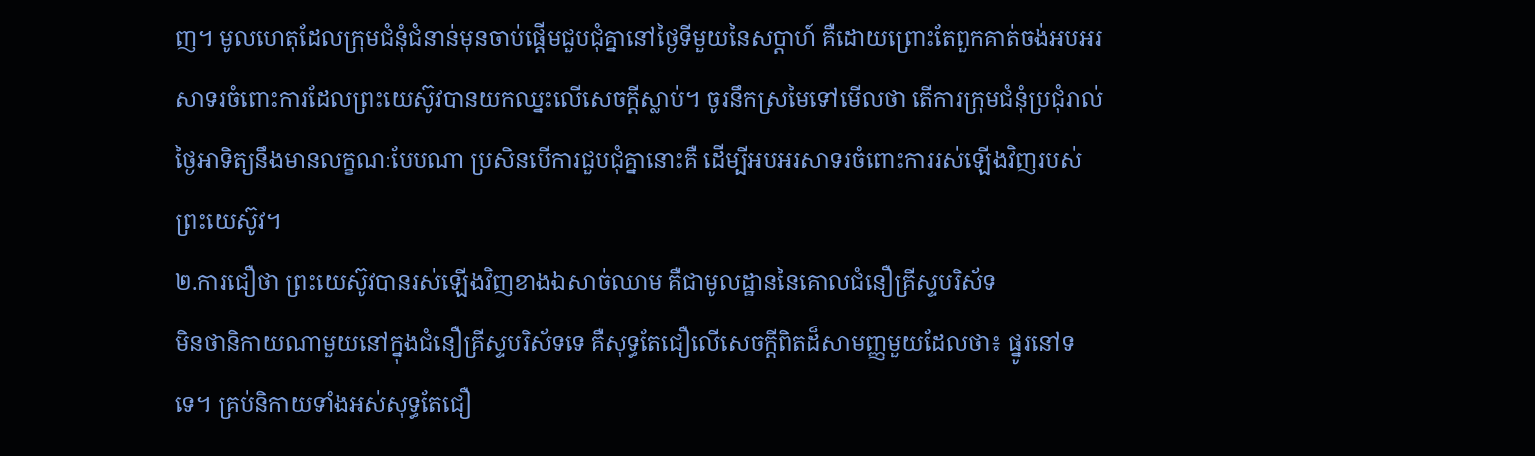ញ។ មូលហេតុដែលក្រុមជំនុំជំនាន់មុនចាប់ផ្ដើមជួបជុំគ្នានៅថ្ងៃទីមួយនៃសប្ដាហ៍ គឺដោយព្រោះតែពួកគាត់ចង់អបអរសាទរចំពោះការដែលព្រះយេស៊ូវបានយកឈ្នះលើសេចក្ដីស្លាប់។ ចូរនឹកស្រមៃទៅមើលថា តើការក្រុមជំនុំប្រជុំរាល់ថ្ងៃអាទិត្យនឹងមានលក្ខណៈបែបណា ប្រសិនបើការជួបជុំគ្នានោះគឺ ដើម្បីអបអរសាទរចំពោះការរស់ឡើងវិញរបស់ព្រះយេស៊ូវ។
២.ការជឿថា ព្រះយេស៊ូវបានរស់ឡើងវិញខាងឯសាច់ឈាម គឺជាមូលដ្ឋាននៃគោលជំនឿគ្រីស្ទបរិស័ទ
មិនថានិកាយណាមួយនៅក្នុងជំនឿគ្រីស្ទបរិស័ទទេ គឺសុទ្ធតែជឿលើសេចក្ដីពិតដ៏សាមញ្ញមួយដែលថា៖ ផ្នូរនៅទទេ។ គ្រប់និកាយទាំងអស់សុទ្ធតែជឿ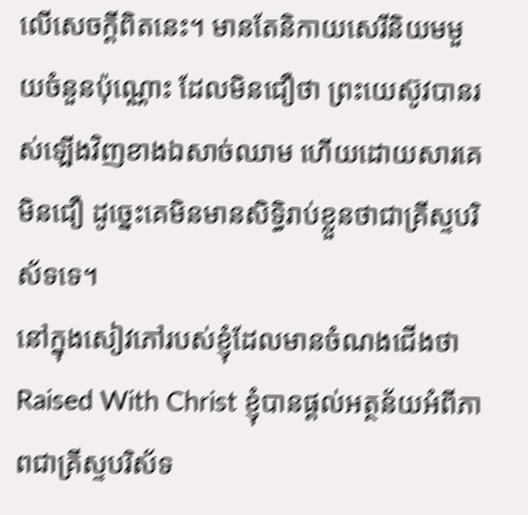លើសេចក្ដីពិតនេះ។ មានតែនិកាយសេរីនិយមមួយចំនួនប៉ុណ្ណោះ ដែលមិនជឿថា ព្រះយេស៊ូវបានរស់ឡើងវិញខាងឯសាច់ឈាម ហើយដោយសារគេមិនជឿ ដូច្នេះគេមិនមានសិទ្ធិរាប់ខ្លួនថាជាគ្រីស្ទបរិស័ទទេ។
នៅក្នុងសៀវភៅរបស់ខ្ញុំដែលមានចំណងជើងថា Raised With Christ ខ្ញុំបានផ្ដល់អត្ថន័យអំពីភាពជាគ្រីស្ទបរិស័ទ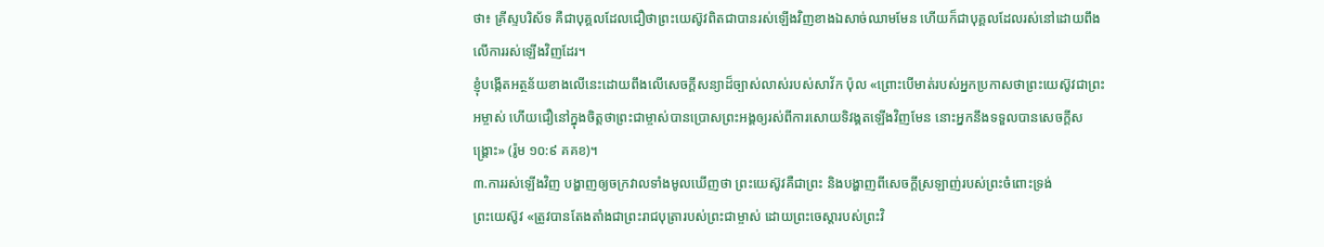ថា៖ គ្រីស្ទបរិស័ទ គឺជាបុគ្គលដែលជឿថាព្រះយេស៊ូវពិតជាបានរស់ឡើងវិញខាងឯសាច់ឈាមមែន ហើយក៏ជាបុគ្គលដែលរស់នៅដោយពឹងលើការរស់ឡើងវិញដែរ។
ខ្ញុំបង្កើតអត្ថន័យខាងលើនេះដោយពឹងលើសេចក្ដីសន្យាដ៏ច្បាស់លាស់របស់សាវ័ក ប៉ុល «ព្រោះបើមាត់របស់អ្នកប្រកាសថាព្រះយេស៊ូវជាព្រះអម្ចាស់ ហើយជឿនៅក្នុងចិត្តថាព្រះជាម្ចាស់បានប្រោសព្រះអង្គឲ្យរស់ពីការសោយទិវង្គតឡើងវិញមែន នោះអ្នកនឹងទទួលបានសេចក្ដីសង្គ្រោះ» (រ៉ូម ១០:៩ គគខ)។
៣.ការរស់ឡើងវិញ បង្ហាញឲ្យចក្រវាលទាំងមូលឃើញថា ព្រះយេស៊ូវគឺជាព្រះ និងបង្ហាញពីសេចក្ដីស្រឡាញ់របស់ព្រះចំពោះទ្រង់
ព្រះយេស៊ូវ «ត្រូវបានតែងតាំងជាព្រះរាជបុត្រារបស់ព្រះជាម្ចាស់ ដោយព្រះចេស្ដារបស់ព្រះវិ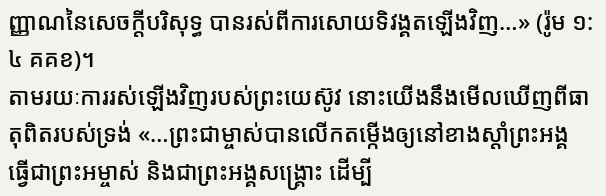ញ្ញាណនៃសេចក្ដីបរិសុទ្ធ បានរស់ពីការសោយទិវង្គតឡើងវិញ…» (រ៉ូម ១:៤ គគខ)។
តាមរយៈការរស់ឡើងវិញរបស់ព្រះយេស៊ូវ នោះយើងនឹងមើលឃើញពីធាតុពិតរបស់ទ្រង់ «…ព្រះជាម្ចាស់បានលើកតម្កើងឲ្យនៅខាងស្ដាំព្រះអង្គ ធ្វើជាព្រះអម្ចាស់ និងជាព្រះអង្គសង្គ្រោះ ដើម្បី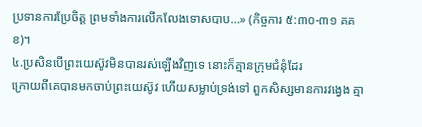ប្រទានការប្រែចិត្ដ ព្រមទាំងការលើកលែងទោសបាប…» (កិច្ចការ ៥:៣០-៣១ គគខ)។
៤.ប្រសិនបើព្រះយេស៊ូវមិនបានរស់ឡើងវិញទេ នោះក៏គ្មានក្រុមជំនុំដែរ
ក្រោយពីគេបានមកចាប់ព្រះយេស៊ូវ ហើយសម្លាប់ទ្រង់ទៅ ពួកសិស្សមានការវង្វេង គ្មា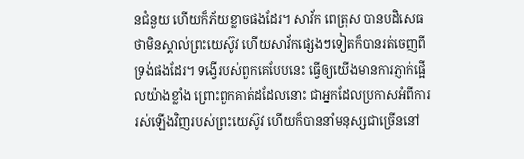នជំនួយ ហើយក៏ភ័យខ្លាចផងដែរ។ សាវ័ក ពេត្រុស បានបដិសេធថាមិនស្គាល់ព្រះយេស៊ូវ ហើយសាវ័កផ្សេងៗទៀតក៏បានរត់ចេញពីទ្រង់ផងដែរ។ ទង្វើរបស់ពួកគេបែបនេះ ធ្វើឲ្យយើងមានការភ្ញាក់ផ្អើលយ៉ាងខ្លាំង ព្រោះពួកគាត់ដដែលនោះ ជាអ្នកដែលប្រកាសអំពីការរស់ឡើងវិញរបស់ព្រះយេស៊ូវ ហើយក៏បាននាំមនុស្សជាច្រើននៅ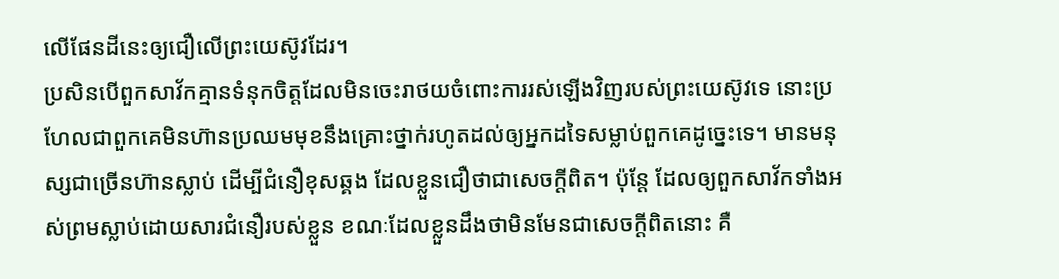លើផែនដីនេះឲ្យជឿលើព្រះយេស៊ូវដែរ។
ប្រសិនបើពួកសាវ័កគ្មានទំនុកចិត្តដែលមិនចេះរាថយចំពោះការរស់ឡើងវិញរបស់ព្រះយេស៊ូវទេ នោះប្រហែលជាពួកគេមិនហ៊ានប្រឈមមុខនឹងគ្រោះថ្នាក់រហូតដល់ឲ្យអ្នកដទៃសម្លាប់ពួកគេដូច្នេះទេ។ មានមនុស្សជាច្រើនហ៊ានស្លាប់ ដើម្បីជំនឿខុសឆ្គង ដែលខ្លួនជឿថាជាសេចក្ដីពិត។ ប៉ុន្តែ ដែលឲ្យពួកសាវ័កទាំងអស់ព្រមស្លាប់ដោយសារជំនឿរបស់ខ្លួន ខណៈដែលខ្លួនដឹងថាមិនមែនជាសេចក្ដីពិតនោះ គឺ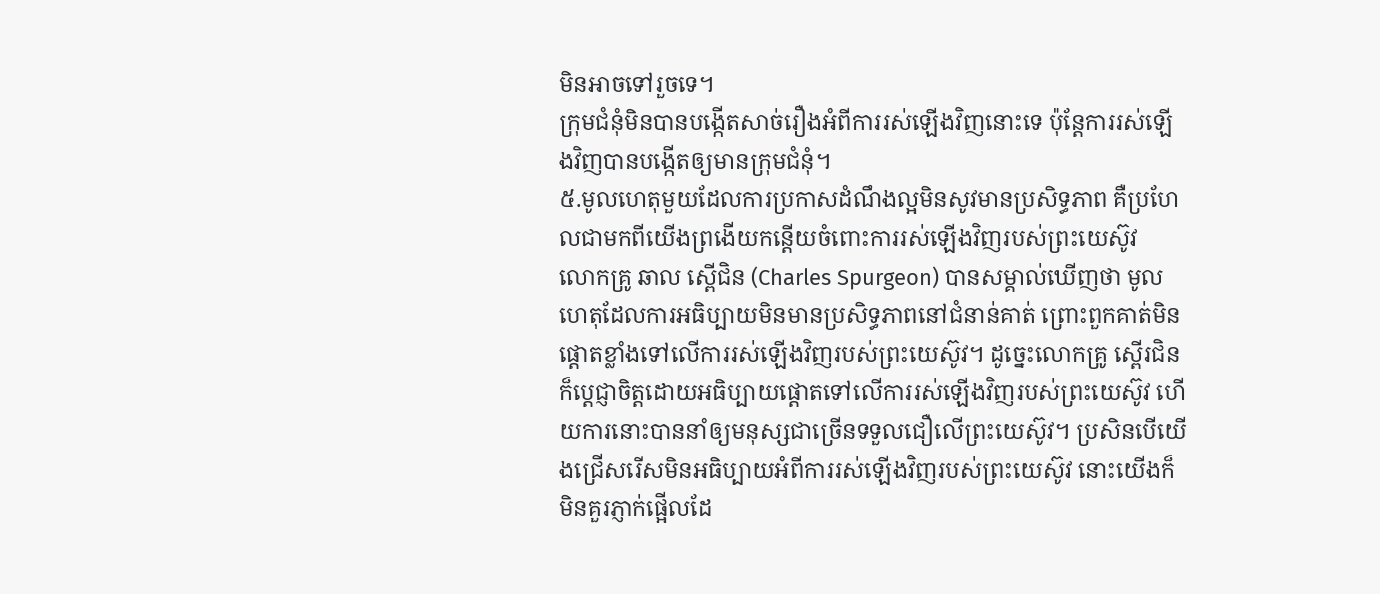មិនអាចទៅរួចទេ។
ក្រុមជំនុំមិនបានបង្កើតសាច់រឿងអំពីការរស់ឡើងវិញនោះទេ ប៉ុន្តែការរស់ឡើងវិញបានបង្កើតឲ្យមានក្រុមជំនុំ។
៥.មូលហេតុមួយដែលការប្រកាសដំណឹងល្អមិនសូវមានប្រសិទ្ធភាព គឺប្រហែលជាមកពីយើងព្រងើយកន្តើយចំពោះការរស់ឡើងវិញរបស់ព្រះយេស៊ូវ
លោកគ្រូ ឆាល ស្ពើជិន (Charles Spurgeon) បានសម្គាល់ឃើញថា មូលហេតុដែលការអធិប្បាយមិនមានប្រសិទ្ធភាពនៅជំនាន់គាត់ ព្រោះពួកគាត់មិនផ្ដោតខ្លាំងទៅលើការរស់ឡើងវិញរបស់ព្រះយេស៊ូវ។ ដូច្នេះលោកគ្រូ ស្ពើរជិន ក៏ប្ដេជ្ញាចិត្តដោយអធិប្បាយផ្ដោតទៅលើការរស់ឡើងវិញរបស់ព្រះយេស៊ូវ ហើយការនោះបាននាំឲ្យមនុស្សជាច្រើនទទួលជឿលើព្រះយេស៊ូវ។ ប្រសិនបើយើងជ្រើសរើសមិនអធិប្បាយអំពីការរស់ឡើងវិញរបស់ព្រះយេស៊ូវ នោះយើងក៏មិនគួរភ្ញាក់ផ្អើលដែ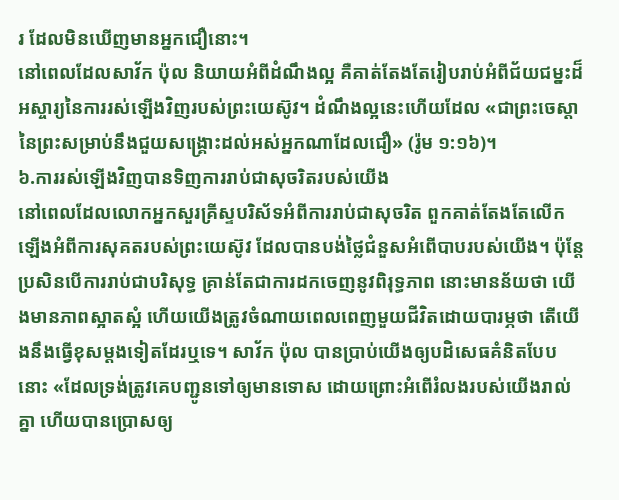រ ដែលមិនឃើញមានអ្នកជឿនោះ។
នៅពេលដែលសាវ័ក ប៉ុល និយាយអំពីដំណឹងល្អ គឺគាត់តែងតែរៀបរាប់អំពីជ័យជម្នះដ៏អស្ចារ្យនៃការរស់ឡើងវិញរបស់ព្រះយេស៊ូវ។ ដំណឹងល្អនេះហើយដែល «ជាព្រះចេស្ដានៃព្រះសម្រាប់នឹងជួយសង្គ្រោះដល់អស់អ្នកណាដែលជឿ» (រ៉ូម ១:១៦)។
៦.ការរស់ឡើងវិញបានទិញការរាប់ជាសុចរិតរបស់យើង
នៅពេលដែលលោកអ្នកសួរគ្រីស្ទបរិស័ទអំពីការរាប់ជាសុចរិត ពួកគាត់តែងតែលើកឡើងអំពីការសុគតរបស់ព្រះយេស៊ូវ ដែលបានបង់ថ្លៃជំនួសអំពើបាបរបស់យើង។ ប៉ុន្តែ ប្រសិនបើការរាប់ជាបរិសុទ្ធ គ្រាន់តែជាការដកចេញនូវពិរុទ្ធភាព នោះមានន័យថា យើងមានភាពស្អាតស្អំ ហើយយើងត្រូវចំណាយពេលពេញមួយជីវិតដោយបារម្ភថា តើយើងនឹងធ្វើខុសម្ដងទៀតដែរឬទេ។ សាវ័ក ប៉ុល បានប្រាប់យើងឲ្យបដិសេធគំនិតបែបនោះ «ដែលទ្រង់ត្រូវគេបញ្ជូនទៅឲ្យមានទោស ដោយព្រោះអំពើរំលងរបស់យើងរាល់គ្នា ហើយបានប្រោសឲ្យ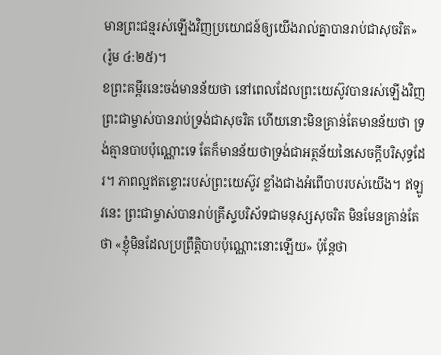មានព្រះជន្មរស់ឡើងវិញប្រយោជន៍ឲ្យយើងរាល់គ្នាបានរាប់ជាសុចរិត» (រ៉ូម ៤:២៥)។
ខព្រះគម្ពីរនេះចង់មានន័យថា នៅពេលដែលព្រះយេស៊ូវបានរស់ឡើងវិញ ព្រះជាម្ចាស់បានរាប់ទ្រង់ជាសុចរិត ហើយនោះមិនគ្រាន់តែមានន័យថា ទ្រង់គ្មានបាបប៉ុណ្ណោះទេ តែក៏មានន័យថាទ្រង់ជាអត្ថន័យនៃសេចក្ដីបរិសុទ្ធដែរ។ ភាពល្អឥតខ្ចោះរបស់ព្រះយេស៊ូវ ខ្លាំងជាងអំពើបាបរបស់យើង។ ឥឡូវនេះ ព្រះជាម្ចាស់បានរាប់គ្រីស្ទបរិស័ទជាមនុស្សសុចរិត មិនមែនគ្រាន់តែថា «ខ្ញុំមិនដែលប្រព្រឹត្តិបាបប៉ុណ្ណោះនោះឡើយ» ប៉ុន្តែថា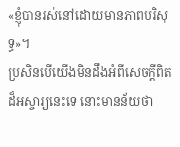«ខ្ញុំបានរស់នៅដោយមានភាពបរិសុទ្ធ»។
ប្រសិនបើយើងមិនដឹងអំពីសេចក្ដីពិតដ៏អស្ចារ្យនេះទេ នោះមានន័យថា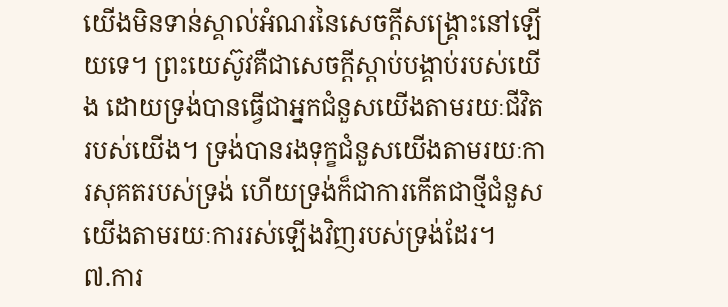យើងមិនទាន់ស្គាល់អំណរនៃសេចក្ដីសង្គ្រោះនៅឡើយទេ។ ព្រះយេស៊ូវគឺជាសេចក្ដីស្ដាប់បង្គាប់របស់យើង ដោយទ្រង់បានធ្វើជាអ្នកជំនួសយើងតាមរយៈជីវិតរបស់យើង។ ទ្រង់បានរងទុក្ខជំនួសយើងតាមរយៈការសុគតរបស់ទ្រង់ ហើយទ្រង់ក៏ជាការកើតជាថ្មីជំនួសយើងតាមរយៈការរស់ឡើងវិញរបស់ទ្រង់ដែរ។
៧.ការ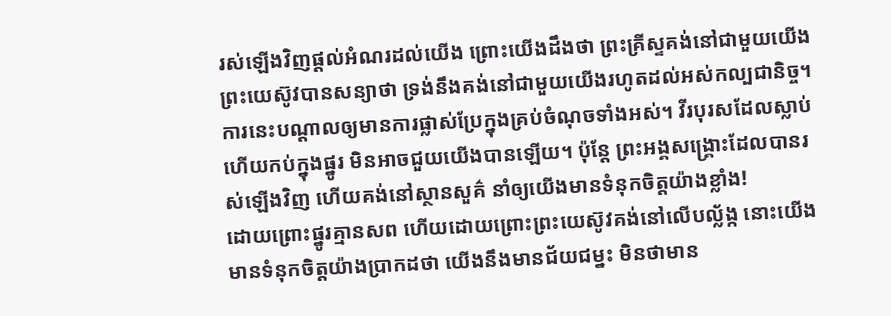រស់ឡើងវិញផ្ដល់អំណរដល់យើង ព្រោះយើងដឹងថា ព្រះគ្រីស្ទគង់នៅជាមួយយើង
ព្រះយេស៊ូវបានសន្យាថា ទ្រង់នឹងគង់នៅជាមួយយើងរហូតដល់អស់កល្បជានិច្ច។ ការនេះបណ្ដាលឲ្យមានការផ្លាស់ប្រែក្នុងគ្រប់ចំណុចទាំងអស់។ វីរបុរសដែលស្លាប់ ហើយកប់ក្នុងផ្នូរ មិនអាចជួយយើងបានឡើយ។ ប៉ុន្តែ ព្រះអង្គសង្គ្រោះដែលបានរស់ឡើងវិញ ហើយគង់នៅស្ថានសួគ៌ នាំឲ្យយើងមានទំនុកចិត្តយ៉ាងខ្លាំង!
ដោយព្រោះផ្នូរគ្មានសព ហើយដោយព្រោះព្រះយេស៊ូវគង់នៅលើបល្ល័ង្ក នោះយើងមានទំនុកចិត្តយ៉ាងប្រាកដថា យើងនឹងមានជ័យជម្នះ មិនថាមាន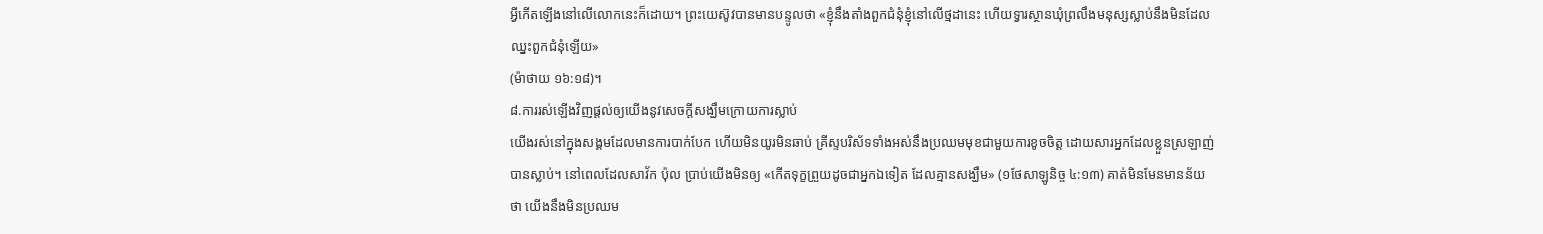អ្វីកើតឡើងនៅលើលោកនេះក៏ដោយ។ ព្រះយេស៊ូវបានមានបន្ទូលថា «ខ្ញុំនឹងតាំងពួកជំនុំខ្ញុំនៅលើថ្មដានេះ ហើយទ្វារស្ថានឃុំព្រលឹងមនុស្សស្លាប់នឹងមិនដែលឈ្នះពួកជំនុំឡើយ»
(ម៉ាថាយ ១៦:១៨)។
៨.ការរស់ឡើងវិញផ្ដល់ឲ្យយើងនូវសេចក្ដីសង្ឃឹមក្រោយការស្លាប់
យើងរស់នៅក្នុងសង្គមដែលមានការបាក់បែក ហើយមិនយូរមិនឆាប់ គ្រីស្ទបរិស័ទទាំងអស់នឹងប្រឈមមុខជាមួយការខូចចិត្ត ដោយសារអ្នកដែលខ្លួនស្រឡាញ់បានស្លាប់។ នៅពេលដែលសាវ័ក ប៉ុល ប្រាប់យើងមិនឲ្យ «កើតទុក្ខព្រួយដូចជាអ្នកឯទៀត ដែលគ្មានសង្ឃឹម» (១ថែសាឡូនិច្ច ៤:១៣) គាត់មិនមែនមានន័យថា យើងនឹងមិនប្រឈម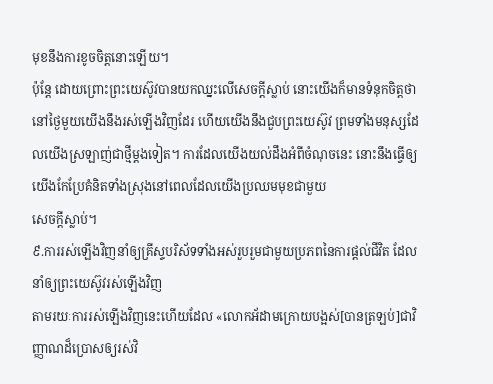មុខនឹងការខូចចិត្តនោះឡើយ។
ប៉ុន្តែ ដោយព្រោះព្រះយេស៊ូវបានយកឈ្នះលើសេចក្ដីស្លាប់ នោះយើងក៏មានទំនុកចិត្តថា នៅថ្ងៃមួយយើងនឹងរស់ឡើងវិញដែរ ហើយយើងនឹងជួបព្រះយេស៊ូវ ព្រមទាំងមនុស្សដែលយើងស្រឡាញ់ជាថ្មីម្ដងទៀត។ ការដែលយើងយល់ដឹងអំពីចំណុចនេះ នោះនឹងធ្វើឲ្យយើងកែប្រែគំនិតទាំងស្រុងនៅពេលដែលយើងប្រឈមមុខជាមួយ
សេចក្ដីស្លាប់។
៩.ការរស់ឡើងវិញនាំឲ្យគ្រីស្ទបរិស័ទទាំងអស់រួបរួមជាមួយប្រភពនៃការផ្ដល់ជីវិត ដែលនាំឲ្យព្រះយេស៊ូវរស់ឡើងវិញ
តាមរយៈការរស់ឡើងវិញនេះហើយដែល «លោកអ័ដាមក្រោយបង្អស់[បានត្រឡប់]ជាវិញ្ញាណដ៏ប្រោសឲ្យរស់វិ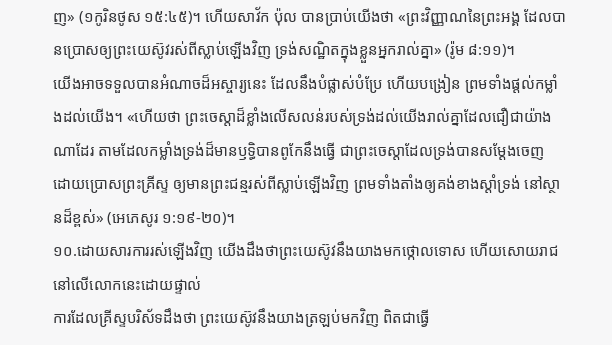ញ» (១កូរិនថូស ១៥:៤៥)។ ហើយសាវ័ក ប៉ុល បានប្រាប់យើងថា «ព្រះវិញ្ញាណនៃព្រះអង្គ ដែលបានប្រោសឲ្យព្រះយេស៊ូវរស់ពីស្លាប់ឡើងវិញ ទ្រង់សណ្ឋិតក្នុងខ្លួនអ្នករាល់គ្នា» (រ៉ូម ៨:១១)។
យើងអាចទទួលបានអំណាចដ៏អស្ចារ្យនេះ ដែលនឹងបំផ្លាស់បំប្រែ ហើយបង្រៀន ព្រមទាំងផ្ដល់កម្លាំងដល់យើង។ «ហើយថា ព្រះចេស្ដាដ៏ខ្លាំងលើសលន់របស់ទ្រង់ដល់យើងរាល់គ្នាដែលជឿជាយ៉ាងណាដែរ តាមដែលកម្លាំងទ្រង់ដ៏មានឫទ្ធិបានពូកែនឹងធ្វើ ជាព្រះចេស្ដាដែលទ្រង់បានសម្ដែងចេញ ដោយប្រោសព្រះគ្រីស្ទ ឲ្យមានព្រះជន្មរស់ពីស្លាប់ឡើងវិញ ព្រមទាំងតាំងឲ្យគង់ខាងស្ដាំទ្រង់ នៅស្ថានដ៏ខ្ពស់» (អេភេសូរ ១:១៩-២០)។
១០.ដោយសារការរស់ឡើងវិញ យើងដឹងថាព្រះយេស៊ូវនឹងយាងមកថ្កោលទោស ហើយសោយរាជនៅលើលោកនេះដោយផ្ទាល់
ការដែលគ្រីស្ទបរិស័ទដឹងថា ព្រះយេស៊ូវនឹងយាងត្រឡប់មកវិញ ពិតជាធ្វើ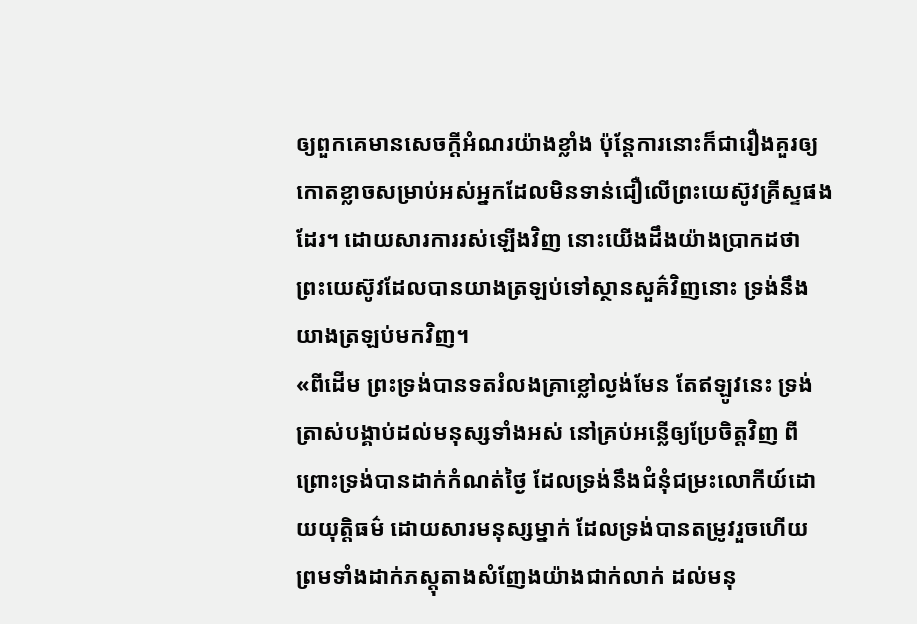ឲ្យពួកគេមានសេចក្ដីអំណរយ៉ាងខ្លាំង ប៉ុន្តែការនោះក៏ជារឿងគួរឲ្យកោតខ្លាចសម្រាប់អស់អ្នកដែលមិនទាន់ជឿលើព្រះយេស៊ូវគ្រីស្ទផងដែរ។ ដោយសារការរស់ឡើងវិញ នោះយើងដឹងយ៉ាងប្រាកដថា ព្រះយេស៊ូវដែលបានយាងត្រឡប់ទៅស្ថានសួគ៌វិញនោះ ទ្រង់នឹងយាងត្រឡប់មកវិញ។
«ពីដើម ព្រះទ្រង់បានទតរំលងគ្រាខ្លៅល្ងង់មែន តែឥឡូវនេះ ទ្រង់ត្រាស់បង្គាប់ដល់មនុស្សទាំងអស់ នៅគ្រប់អន្លើឲ្យប្រែចិត្តវិញ ពីព្រោះទ្រង់បានដាក់កំណត់ថ្ងៃ ដែលទ្រង់នឹងជំនុំជម្រះលោកីយ៍ដោយយុត្តិធម៌ ដោយសារមនុស្សម្នាក់ ដែលទ្រង់បានតម្រូវរួចហើយ ព្រមទាំងដាក់ភស្តុតាងសំញែងយ៉ាងជាក់លាក់ ដល់មនុ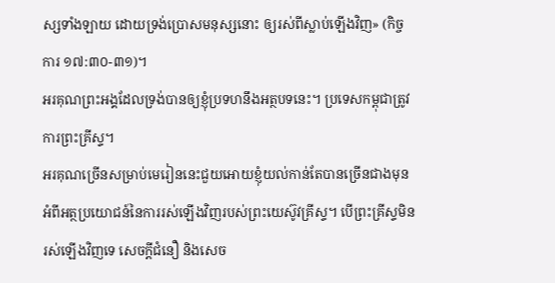ស្សទាំងឡាយ ដោយទ្រង់ប្រោសមនុស្សនោះ ឲ្យរស់ពីស្លាប់ឡើងវិញ» (កិច្ចការ ១៧:៣០-៣១)។
អរគុណព្រះអង្គដែលទ្រង់បានឲ្យខ្ញុំប្រទហនឹងអត្ថបទនេះ។ ប្រទេសកម្ពុជាត្រូវការព្រះគ្រីស្ទ។
អរគុណច្រើនសម្រាប់មេរៀននេះជួយអោយខ្ញុំយល់កាន់តែបានច្រើនជាងមុនអំពីអត្ថប្រយោជន៍នៃការរស់ឡើងវិញរបស់ព្រះយេស៊ូវគ្រីស្ទ។ បើព្រះគ្រីស្ទមិនរស់ឡើងវិញទេ សេចក្តីជំនឿ និងសេច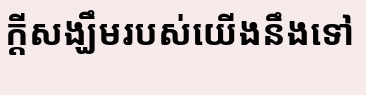ក្តីសង្ឃឹមរបស់យើងនឹងទៅ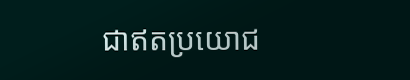ជាឥតប្រយោជ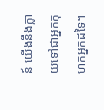ន៍ យើងនឹងក្លាយទៅជាអ្នកកុហកអ្នកដទៃ។